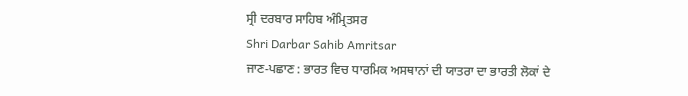ਸ੍ਰੀ ਦਰਬਾਰ ਸਾਹਿਬ ਅੰਮ੍ਰਿਤਸਰ
Shri Darbar Sahib Amritsar
ਜਾਣ-ਪਛਾਣ : ਭਾਰਤ ਵਿਚ ਧਾਰਮਿਕ ਅਸਥਾਨਾਂ ਦੀ ਯਾਤਰਾ ਦਾ ਭਾਰਤੀ ਲੋਕਾਂ ਦੇ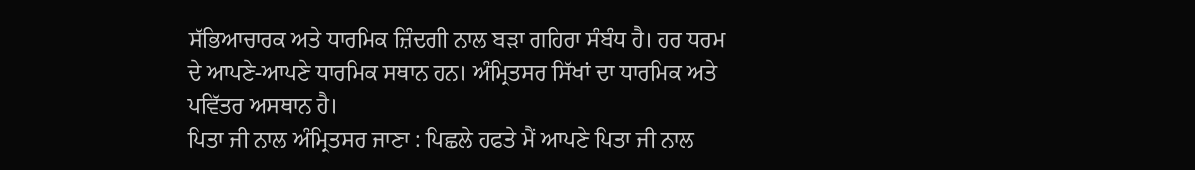ਸੱਭਿਆਚਾਰਕ ਅਤੇ ਧਾਰਮਿਕ ਜ਼ਿੰਦਗੀ ਨਾਲ ਬੜਾ ਗਹਿਰਾ ਸੰਬੰਧ ਹੈ। ਹਰ ਧਰਮ ਦੇ ਆਪਣੇ-ਆਪਣੇ ਧਾਰਮਿਕ ਸਥਾਨ ਹਨ। ਅੰਮ੍ਰਿਤਸਰ ਸਿੱਖਾਂ ਦਾ ਧਾਰਮਿਕ ਅਤੇ ਪਵਿੱਤਰ ਅਸਥਾਨ ਹੈ।
ਪਿਤਾ ਜੀ ਨਾਲ ਅੰਮ੍ਰਿਤਸਰ ਜਾਣਾ : ਪਿਛਲੇ ਹਫਤੇ ਮੈਂ ਆਪਣੇ ਪਿਤਾ ਜੀ ਨਾਲ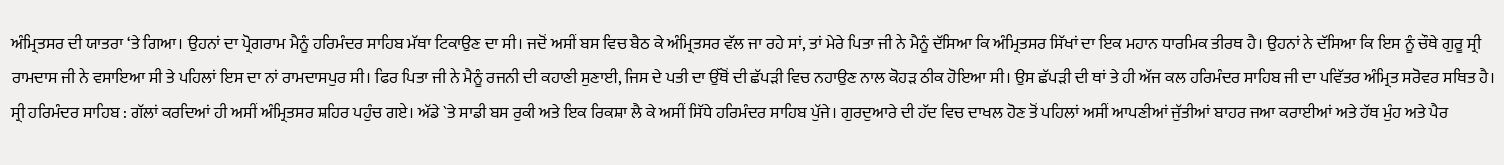ਅੰਮ੍ਰਿਤਸਰ ਦੀ ਯਾਤਰਾ ‘ਤੇ ਗਿਆ। ਉਹਨਾਂ ਦਾ ਪ੍ਰੋਗਰਾਮ ਮੈਨੂੰ ਹਰਿਮੰਦਰ ਸਾਹਿਬ ਮੱਥਾ ਟਿਕਾਉਣ ਦਾ ਸੀ। ਜਦੋਂ ਅਸੀਂ ਬਸ ਵਿਚ ਬੈਠ ਕੇ ਅੰਮ੍ਰਿਤਸਰ ਵੱਲ ਜਾ ਰਹੇ ਸਾਂ, ਤਾਂ ਮੇਰੇ ਪਿਤਾ ਜੀ ਨੇ ਮੈਨੂੰ ਦੱਸਿਆ ਕਿ ਅੰਮ੍ਰਿਤਸਰ ਸਿੱਖਾਂ ਦਾ ਇਕ ਮਹਾਨ ਧਾਰਮਿਕ ਤੀਰਥ ਹੈ। ਉਹਨਾਂ ਨੇ ਦੱਸਿਆ ਕਿ ਇਸ ਨੂੰ ਚੌਥੇ ਗੁਰੂ ਸ੍ਰੀ ਰਾਮਦਾਸ ਜੀ ਨੇ ਵਸਾਇਆ ਸੀ ਤੇ ਪਹਿਲਾਂ ਇਸ ਦਾ ਨਾਂ ਰਾਮਦਾਸਪੁਰ ਸੀ। ਫਿਰ ਪਿਤਾ ਜੀ ਨੇ ਮੈਨੂੰ ਰਜਨੀ ਦੀ ਕਹਾਣੀ ਸੁਣਾਈ, ਜਿਸ ਦੇ ਪਤੀ ਦਾ ਉੱਥੋਂ ਦੀ ਛੱਪੜੀ ਵਿਚ ਨਹਾਉਣ ਨਾਲ ਕੋਹੜ ਠੀਕ ਹੋਇਆ ਸੀ। ਉਸ ਛੱਪੜੀ ਦੀ ਥਾਂ ਤੇ ਹੀ ਅੱਜ ਕਲ ਹਰਿਮੰਦਰ ਸਾਹਿਬ ਜੀ ਦਾ ਪਵਿੱਤਰ ਅੰਮ੍ਰਿਤ ਸਰੋਵਰ ਸਥਿਤ ਹੈ।
ਸ੍ਰੀ ਹਰਿਮੰਦਰ ਸਾਹਿਬ : ਗੱਲਾਂ ਕਰਦਿਆਂ ਹੀ ਅਸੀਂ ਅੰਮ੍ਰਿਤਸਰ ਸ਼ਹਿਰ ਪਹੁੰਚ ਗਏ। ਅੱਡੇ `ਤੇ ਸਾਡੀ ਬਸ ਰੁਕੀ ਅਤੇ ਇਕ ਰਿਕਸ਼ਾ ਲੈ ਕੇ ਅਸੀਂ ਸਿੱਧੇ ਹਰਿਮੰਦਰ ਸਾਹਿਬ ਪੁੱਜੇ। ਗੁਰਦੁਆਰੇ ਦੀ ਹੱਦ ਵਿਚ ਦਾਖਲ ਹੋਣ ਤੋਂ ਪਹਿਲਾਂ ਅਸੀਂ ਆਪਣੀਆਂ ਜੁੱਤੀਆਂ ਬਾਹਰ ਜਆ ਕਰਾਈਆਂ ਅਤੇ ਹੱਥ ਮੁੰਹ ਅਤੇ ਪੈਰ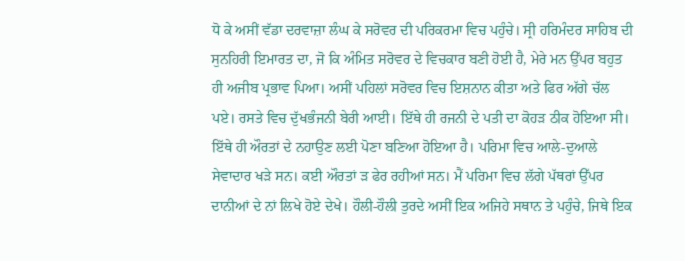ਧੋ ਕੇ ਅਸੀਂ ਵੱਡਾ ਦਰਵਾਜ਼ਾ ਲੰਘ ਕੇ ਸਰੋਵਰ ਦੀ ਪਰਿਕਰਮਾ ਵਿਚ ਪਹੁੰਚੇ। ਸ੍ਰੀ ਹਰਿਮੰਦਰ ਸਾਹਿਬ ਦੀ ਸੁਨਹਿਰੀ ਇਮਾਰਤ ਦਾ, ਜੋ ਕਿ ਅੰਮਿਤ ਸਰੋਵਰ ਦੇ ਵਿਚਕਾਰ ਬਣੀ ਹੋਈ ਹੈ, ਮੇਰੇ ਮਨ ਉੱਪਰ ਬਹੁਤ ਹੀ ਅਜੀਬ ਪ੍ਰਭਾਵ ਪਿਆ। ਅਸੀਂ ਪਹਿਲਾਂ ਸਰੋਵਰ ਵਿਚ ਇਸ਼ਨਾਨ ਕੀਤਾ ਅਤੇ ਫਿਰ ਅੱਗੇ ਚੱਲ ਪਏ। ਰਸਤੇ ਵਿਚ ਦੁੱਖਭੰਜਨੀ ਬੇਰੀ ਆਈ। ਇੱਥੇ ਹੀ ਰਜਨੀ ਦੇ ਪਤੀ ਦਾ ਕੋਹੜ ਠੀਕ ਹੋਇਆ ਸੀ। ਇੱਥੇ ਹੀ ਔਰਤਾਂ ਦੇ ਨਹਾਉਣ ਲਈ ਪੋਣਾ ਬਣਿਆ ਹੋਇਆ ਹੈ। ਪਰਿਮਾ ਵਿਚ ਆਲੇ-ਦੁਆਲੇ ਸੇਵਾਦਾਰ ਖੜੇ ਸਨ। ਕਈ ਔਰਤਾਂ ੜ ਫੇਰ ਰਹੀਆਂ ਸਨ। ਮੈਂ ਪਰਿਮਾ ਵਿਚ ਲੱਗੇ ਪੱਥਰਾਂ ਉੱਪਰ ਦਾਨੀਆਂ ਦੇ ਨਾਂ ਲਿਖੇ ਹੋਏ ਦੇਖੇ। ਹੌਲੀ-ਹੌਲੀ ਤੁਰਦੇ ਅਸੀਂ ਇਕ ਅਜਿਹੇ ਸਥਾਨ ਤੇ ਪਹੁੰਚੇ, ਜਿਥੇ ਇਕ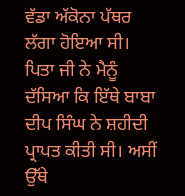ਵੱਡਾ ਅੱਕੋਨਾ ਪੱਥਰ ਲੱਗਾ ਹੋਇਆ ਸੀ। ਪਿਤਾ ਜੀ ਨੇ ਮੈਨੂੰ ਦੱਸਿਆ ਕਿ ਇੱਥੇ ਬਾਬਾ ਦੀਪ ਸਿੰਘ ਨੇ ਸ਼ਹੀਦੀ ਪ੍ਰਾਪਤ ਕੀਤੀ ਸੀ। ਅਸੀਂ ਉੱਥੇ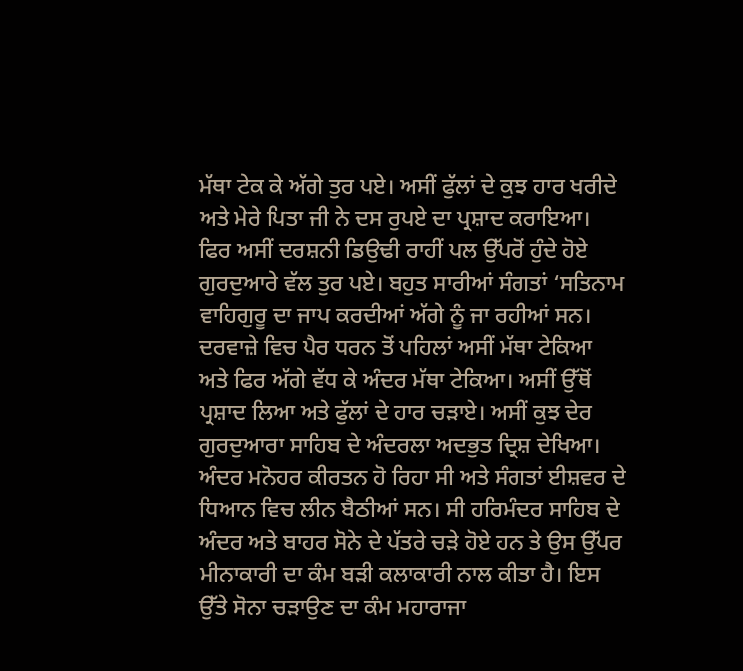ਮੱਥਾ ਟੇਕ ਕੇ ਅੱਗੇ ਤੁਰ ਪਏ। ਅਸੀਂ ਫੁੱਲਾਂ ਦੇ ਕੁਝ ਹਾਰ ਖਰੀਦੇ ਅਤੇ ਮੇਰੇ ਪਿਤਾ ਜੀ ਨੇ ਦਸ ਰੁਪਏ ਦਾ ਪ੍ਰਸ਼ਾਦ ਕਰਾਇਆ। ਫਿਰ ਅਸੀਂ ਦਰਸ਼ਨੀ ਡਿਉਢੀ ਰਾਹੀਂ ਪਲ ਉੱਪਰੋਂ ਹੁੰਦੇ ਹੋਏ ਗੁਰਦੁਆਰੇ ਵੱਲ ਤੁਰ ਪਏ। ਬਹੁਤ ਸਾਰੀਆਂ ਸੰਗਤਾਂ ‘ਸਤਿਨਾਮ ਵਾਹਿਗੁਰੂ ਦਾ ਜਾਪ ਕਰਦੀਆਂ ਅੱਗੇ ਨੂੰ ਜਾ ਰਹੀਆਂ ਸਨ। ਦਰਵਾਜ਼ੇ ਵਿਚ ਪੈਰ ਧਰਨ ਤੋਂ ਪਹਿਲਾਂ ਅਸੀਂ ਮੱਥਾ ਟੇਕਿਆ ਅਤੇ ਫਿਰ ਅੱਗੇ ਵੱਧ ਕੇ ਅੰਦਰ ਮੱਥਾ ਟੇਕਿਆ। ਅਸੀਂ ਉੱਥੋਂ ਪ੍ਰਸ਼ਾਦ ਲਿਆ ਅਤੇ ਫੁੱਲਾਂ ਦੇ ਹਾਰ ਚੜਾਏ। ਅਸੀਂ ਕੁਝ ਦੇਰ ਗੁਰਦੁਆਰਾ ਸਾਹਿਬ ਦੇ ਅੰਦਰਲਾ ਅਦਭੁਤ ਦ੍ਰਿਸ਼ ਦੇਖਿਆ। ਅੰਦਰ ਮਨੋਹਰ ਕੀਰਤਨ ਹੋ ਰਿਹਾ ਸੀ ਅਤੇ ਸੰਗਤਾਂ ਈਸ਼ਵਰ ਦੇ ਧਿਆਨ ਵਿਚ ਲੀਨ ਬੈਠੀਆਂ ਸਨ। ਸੀ ਹਰਿਮੰਦਰ ਸਾਹਿਬ ਦੇ ਅੰਦਰ ਅਤੇ ਬਾਹਰ ਸੋਨੇ ਦੇ ਪੱਤਰੇ ਚੜੇ ਹੋਏ ਹਨ ਤੇ ਉਸ ਉੱਪਰ ਮੀਨਾਕਾਰੀ ਦਾ ਕੰਮ ਬੜੀ ਕਲਾਕਾਰੀ ਨਾਲ ਕੀਤਾ ਹੈ। ਇਸ ਉੱਤੇ ਸੋਨਾ ਚੜਾਉਣ ਦਾ ਕੰਮ ਮਹਾਰਾਜਾ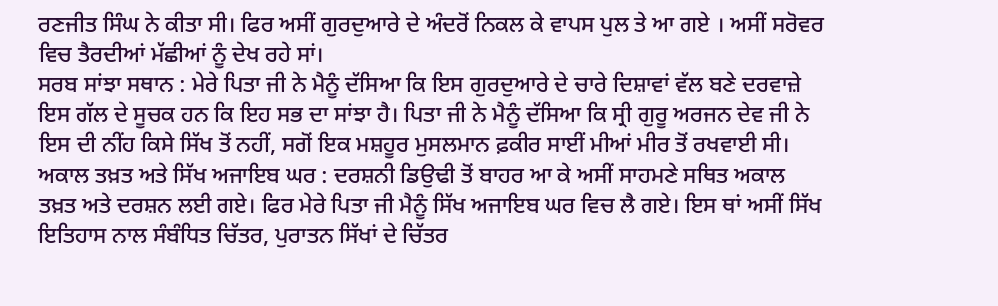ਰਣਜੀਤ ਸਿੰਘ ਨੇ ਕੀਤਾ ਸੀ। ਫਿਰ ਅਸੀਂ ਗੁਰਦੁਆਰੇ ਦੇ ਅੰਦਰੋਂ ਨਿਕਲ ਕੇ ਵਾਪਸ ਪੁਲ ਤੇ ਆ ਗਏ । ਅਸੀਂ ਸਰੋਵਰ ਵਿਚ ਤੈਰਦੀਆਂ ਮੱਛੀਆਂ ਨੂੰ ਦੇਖ ਰਹੇ ਸਾਂ।
ਸਰਬ ਸਾਂਝਾ ਸਥਾਨ : ਮੇਰੇ ਪਿਤਾ ਜੀ ਨੇ ਮੈਨੂੰ ਦੱਸਿਆ ਕਿ ਇਸ ਗੁਰਦੁਆਰੇ ਦੇ ਚਾਰੇ ਦਿਸ਼ਾਵਾਂ ਵੱਲ ਬਣੇ ਦਰਵਾਜ਼ੇ ਇਸ ਗੱਲ ਦੇ ਸੂਚਕ ਹਨ ਕਿ ਇਹ ਸਭ ਦਾ ਸਾਂਝਾ ਹੈ। ਪਿਤਾ ਜੀ ਨੇ ਮੈਨੂੰ ਦੱਸਿਆ ਕਿ ਸ੍ਰੀ ਗੁਰੂ ਅਰਜਨ ਦੇਵ ਜੀ ਨੇ ਇਸ ਦੀ ਨੀਂਹ ਕਿਸੇ ਸਿੱਖ ਤੋਂ ਨਹੀਂ, ਸਗੋਂ ਇਕ ਮਸ਼ਹੂਰ ਮੁਸਲਮਾਨ ਫ਼ਕੀਰ ਸਾਈਂ ਮੀਆਂ ਮੀਰ ਤੋਂ ਰਖਵਾਈ ਸੀ।
ਅਕਾਲ ਤਖ਼ਤ ਅਤੇ ਸਿੱਖ ਅਜਾਇਬ ਘਰ : ਦਰਸ਼ਨੀ ਡਿਉਢੀ ਤੋਂ ਬਾਹਰ ਆ ਕੇ ਅਸੀਂ ਸਾਹਮਣੇ ਸਥਿਤ ਅਕਾਲ ਤਖ਼ਤ ਅਤੇ ਦਰਸ਼ਨ ਲਈ ਗਏ। ਫਿਰ ਮੇਰੇ ਪਿਤਾ ਜੀ ਮੈਨੂੰ ਸਿੱਖ ਅਜਾਇਬ ਘਰ ਵਿਚ ਲੈ ਗਏ। ਇਸ ਥਾਂ ਅਸੀਂ ਸਿੱਖ ਇਤਿਹਾਸ ਨਾਲ ਸੰਬੰਧਿਤ ਚਿੱਤਰ, ਪੁਰਾਤਨ ਸਿੱਖਾਂ ਦੇ ਚਿੱਤਰ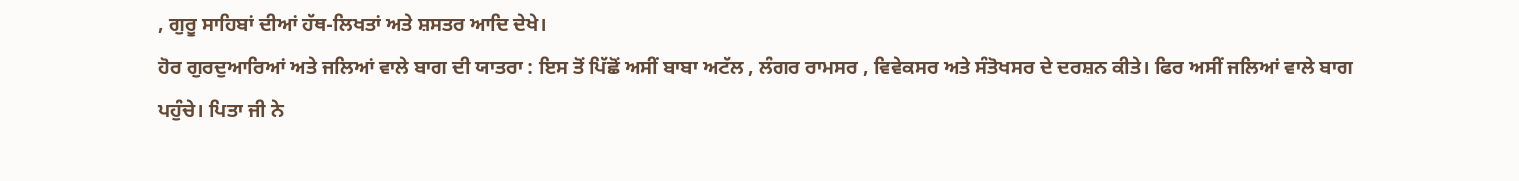, ਗੁਰੂ ਸਾਹਿਬਾਂ ਦੀਆਂ ਹੱਥ-ਲਿਖਤਾਂ ਅਤੇ ਸ਼ਸਤਰ ਆਦਿ ਦੇਖੇ।
ਹੋਰ ਗੁਰਦੁਆਰਿਆਂ ਅਤੇ ਜਲਿਆਂ ਵਾਲੇ ਬਾਗ ਦੀ ਯਾਤਰਾ : ਇਸ ਤੋਂ ਪਿੱਛੋਂ ਅਸੀਂ ਬਾਬਾ ਅਟੱਲ , ਲੰਗਰ ਰਾਮਸਰ , ਵਿਵੇਕਸਰ ਅਤੇ ਸੰਤੋਖਸਰ ਦੇ ਦਰਸ਼ਨ ਕੀਤੇ। ਫਿਰ ਅਸੀਂ ਜਲਿਆਂ ਵਾਲੇ ਬਾਗ ਪਹੁੰਚੇ। ਪਿਤਾ ਜੀ ਨੇ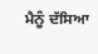ਮੈਨੂੰ ਦੱਸਿਆ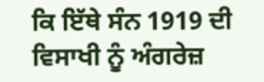ਕਿ ਇੱਥੇ ਸੰਨ 1919 ਦੀ ਵਿਸਾਖੀ ਨੂੰ ਅੰਗਰੇਜ਼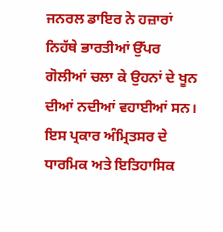ਜਨਰਲ ਡਾਇਰ ਨੇ ਹਜ਼ਾਰਾਂ ਨਿਹੱਥੇ ਭਾਰਤੀਆਂ ਉੱਪਰ ਗੋਲੀਆਂ ਚਲਾ ਕੇ ਉਹਨਾਂ ਦੇ ਖੂਨ ਦੀਆਂ ਨਦੀਆਂ ਵਹਾਈਆਂ ਸਨ। ਇਸ ਪ੍ਰਕਾਰ ਅੰਮ੍ਰਿਤਸਰ ਦੇ ਧਾਰਮਿਕ ਅਤੇ ਇਤਿਹਾਸਿਕ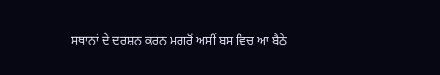ਸਥਾਨਾਂ ਦੇ ਦਰਸ਼ਨ ਕਰਨ ਮਗਰੋਂ ਅਸੀਂ ਬਸ ਵਿਚ ਆ ਬੈਠੇ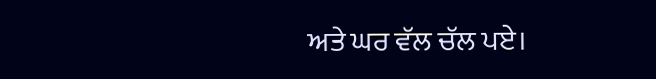ਅਤੇ ਘਰ ਵੱਲ ਚੱਲ ਪਏ।